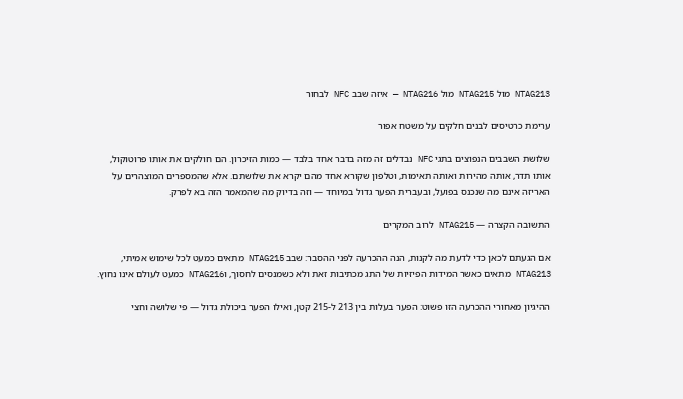NTAG213 מול NTAG215 מול NTAG216 — איזה שבב NFC לבחור

ערימת כרטיסים לבנים חלקים על משטח אפור

שלושת השבבים הנפוצים בתגי NFC נבדלים זה מזה בדבר אחד בלבד — כמות הזיכרון. הם חולקים את אותו פרוטוקול, אותו תדר, אותה מהירות ואותה תאימות, וטלפון שקורא אחד מהם יקרא את שלושתם. אלא שהמספרים המוצהרים על האריזה אינם מה שנכנס בפועל, ובעברית הפער גדול במיוחד — וזה בדיוק מה שהמאמר הזה בא לפרק.

התשובה הקצרה — NTAG215 לרוב המקרים

אם הגעתם לכאן כדי לדעת מה לקנות, הנה ההכרעה לפני ההסבר: שבב NTAG215 מתאים כמעט לכל שימוש אמיתי, NTAG213 מתאים כאשר המידות הפיזיות של התג מכתיבות זאת ולא כשמנסים לחסוך, וNTAG216 כמעט לעולם אינו נחוץ.

ההיגיון מאחורי ההכרעה הזו פשוט: הפער בעלות בין 213 ל-215 קטן, ואילו הפער ביכולת גדול — פי שלושה וחצי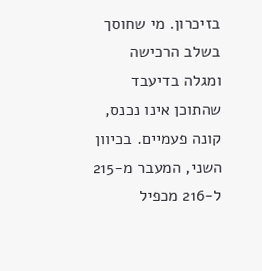בזיכרון. מי שחוסך בשלב הרכישה ומגלה בדיעבד שהתוכן אינו נכנס, קונה פעמיים. בכיוון השני, המעבר מ-215 ל-216 מכפיל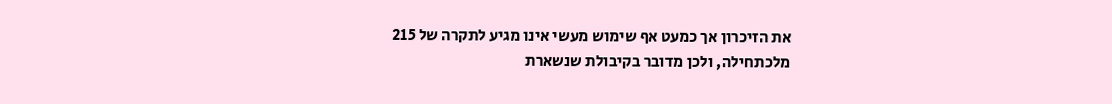את הזיכרון אך כמעט אף שימוש מעשי אינו מגיע לתקרה של 215 מלכתחילה, ולכן מדובר בקיבולת שנשארת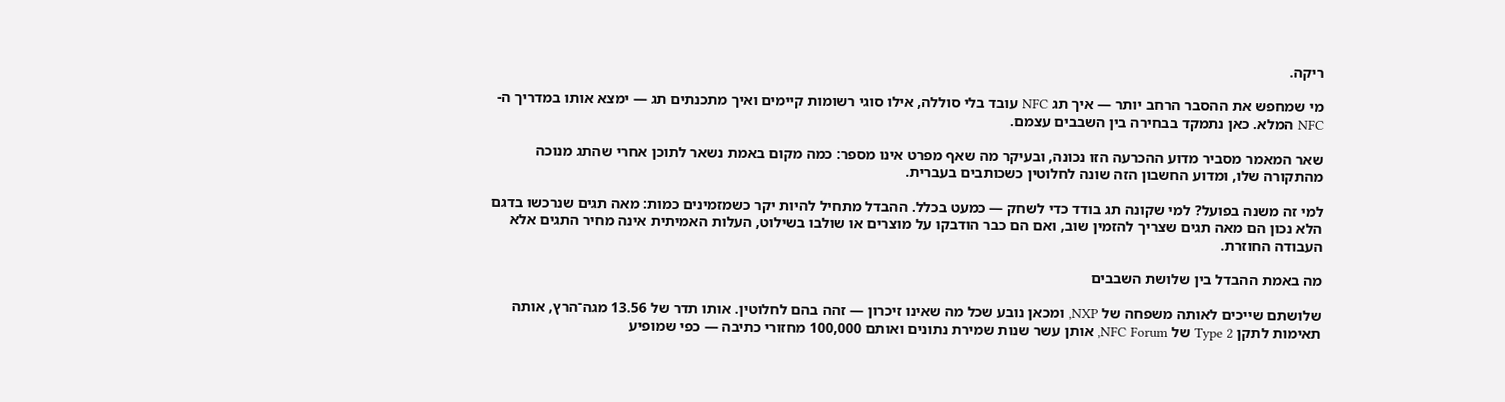ריקה.

מי שמחפש את ההסבר הרחב יותר — איך תג NFC עובד בלי סוללה, אילו סוגי רשומות קיימים ואיך מתכנתים תג — ימצא אותו במדריך ה-NFC המלא. כאן נתמקד בבחירה בין השבבים עצמם.

שאר המאמר מסביר מדוע ההכרעה הזו נכונה, ובעיקר מה שאף מפרט אינו מספר: כמה מקום באמת נשאר לתוכן אחרי שהתג מנוכה מהתקורה שלו, ומדוע החשבון הזה שונה לחלוטין כשכותבים בעברית.

למי זה משנה בפועל? למי שקונה תג בודד כדי לשחק — כמעט בכלל. ההבדל מתחיל להיות יקר כשמזמינים כמות: מאה תגים שנרכשו בדגם הלא נכון הם מאה תגים שצריך להזמין שוב, ואם הם כבר הודבקו על מוצרים או שולבו בשילוט, העלות האמיתית אינה מחיר התגים אלא העבודה החוזרת.

מה באמת ההבדל בין שלושת השבבים

שלושתם שייכים לאותה משפחה של NXP, ומכאן נובע שכל מה שאינו זיכרון — זהה בהם לחלוטין. אותו תדר של 13.56 מגה־הרץ, אותה תאימות לתקן Type 2 של NFC Forum, אותן עשר שנות שמירת נתונים ואותם 100,000 מחזורי כתיבה — כפי שמופיע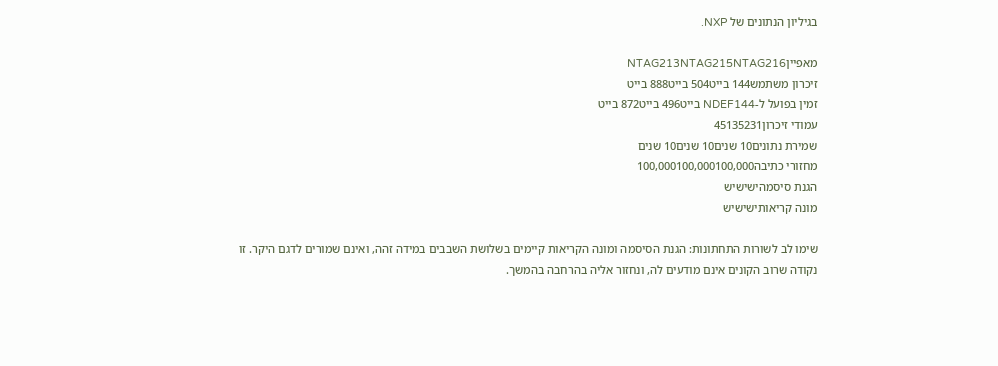בגיליון הנתונים של NXP.

מאפייןNTAG213NTAG215NTAG216
זיכרון משתמש144 בייט504 בייט888 בייט
זמין בפועל ל-NDEF144 בייט496 בייט872 בייט
עמודי זיכרון45135231
שמירת נתונים10 שנים10 שנים10 שנים
מחזורי כתיבה100,000100,000100,000
הגנת סיסמהישישיש
מונה קריאותישישיש

שימו לב לשורות התחתונות: הגנת הסיסמה ומונה הקריאות קיימים בשלושת השבבים במידה זהה, ואינם שמורים לדגם היקר. זו נקודה שרוב הקונים אינם מודעים לה, ונחזור אליה בהרחבה בהמשך.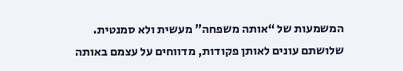המשמעות של “אותה משפחה” מעשית ולא סמנטית. שלושתם עונים לאותן פקודות, מדווחים על עצמם באותה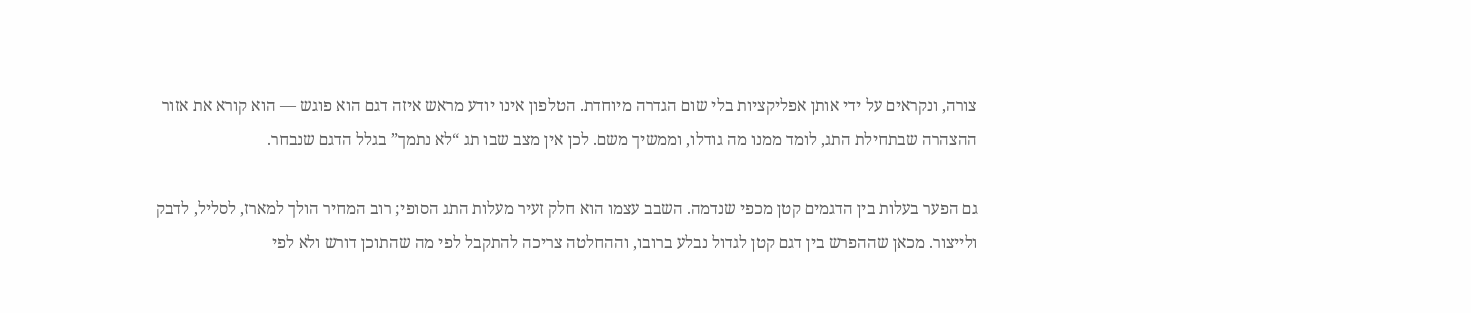צורה, ונקראים על ידי אותן אפליקציות בלי שום הגדרה מיוחדת. הטלפון אינו יודע מראש איזה דגם הוא פוגש — הוא קורא את אזור ההצהרה שבתחילת התג, לומד ממנו מה גודלו, וממשיך משם. לכן אין מצב שבו תג “לא נתמך” בגלל הדגם שנבחר.

גם הפער בעלות בין הדגמים קטן מכפי שנדמה. השבב עצמו הוא חלק זעיר מעלות התג הסופי; רוב המחיר הולך למארז, לסליל, לדבק ולייצור. מכאן שההפרש בין דגם קטן לגדול נבלע ברובו, וההחלטה צריכה להתקבל לפי מה שהתוכן דורש ולא לפי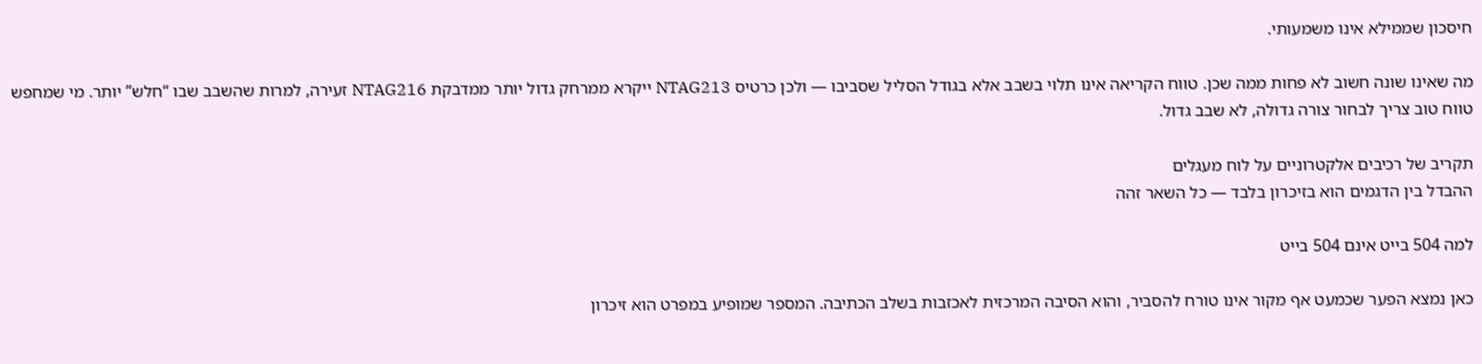חיסכון שממילא אינו משמעותי.

מה שאינו שונה חשוב לא פחות ממה שכן. טווח הקריאה אינו תלוי בשבב אלא בגודל הסליל שסביבו — ולכן כרטיס NTAG213 ייקרא ממרחק גדול יותר ממדבקת NTAG216 זעירה, למרות שהשבב שבו “חלש” יותר. מי שמחפש טווח טוב צריך לבחור צורה גדולה, לא שבב גדול.

תקריב של רכיבים אלקטרוניים על לוח מעגלים
ההבדל בין הדגמים הוא בזיכרון בלבד — כל השאר זהה

למה 504 בייט אינם 504 בייט

כאן נמצא הפער שכמעט אף מקור אינו טורח להסביר, והוא הסיבה המרכזית לאכזבות בשלב הכתיבה. המספר שמופיע במפרט הוא זיכרון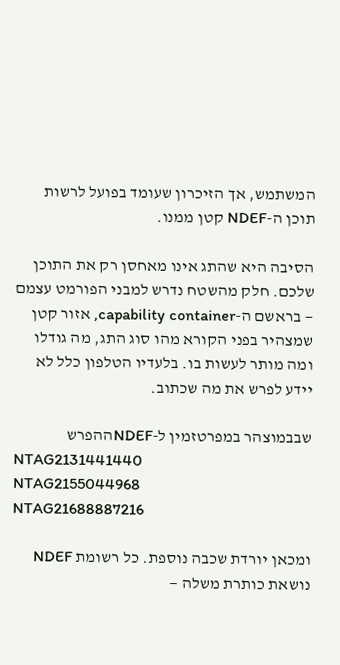המשתמש, אך הזיכרון שעומד בפועל לרשות תוכן ה-NDEF קטן ממנו.

הסיבה היא שהתג אינו מאחסן רק את התוכן שלכם. חלק מהשטח נדרש למבני הפורמט עצמם — בראשם ה-capability container, אזור קטן שמצהיר בפני הקורא מהו סוג התג, מה גודלו ומה מותר לעשות בו. בלעדיו הטלפון כלל לא יידע לפרש את מה שכתוב.

שבבמוצהר במפרטזמין ל-NDEFההפרש
NTAG2131441440
NTAG2155044968
NTAG21688887216

ומכאן יורדת שכבה נוספת. כל רשומת NDEF נושאת כותרת משלה —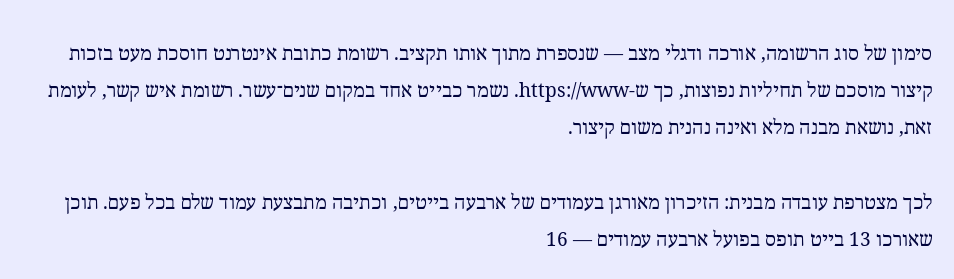סימון של סוג הרשומה, אורכה ודגלי מצב — שנספרת מתוך אותו תקציב. רשומת כתובת אינטרנט חוסכת מעט בזכות קיצור מוסכם של תחיליות נפוצות, כך ש-https://www. נשמר כבייט אחד במקום שנים־עשר. רשומת איש קשר, לעומת זאת, נושאת מבנה מלא ואינה נהנית משום קיצור.

לכך מצטרפת עובדה מבנית: הזיכרון מאורגן בעמודים של ארבעה בייטים, וכתיבה מתבצעת עמוד שלם בכל פעם. תוכן שאורכו 13 בייט תופס בפועל ארבעה עמודים — 16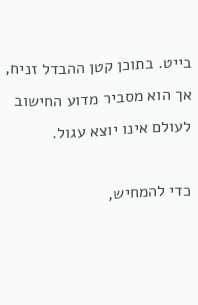בייט. בתוכן קטן ההבדל זניח, אך הוא מסביר מדוע החישוב לעולם אינו יוצא עגול.

כדי להמחיש,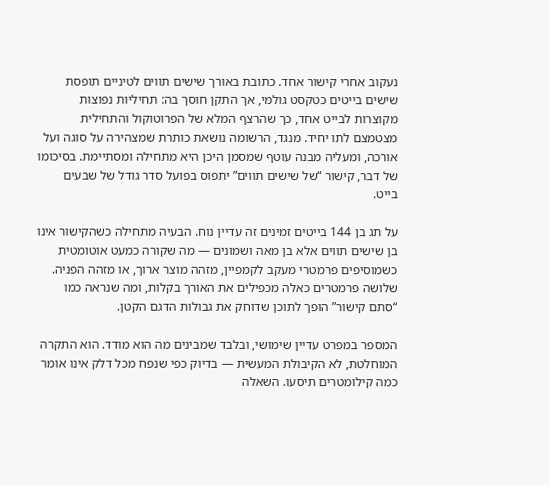נעקוב אחרי קישור אחד. כתובת באורך שישים תווים לטיניים תופסת שישים בייטים כטקסט גולמי, אך התקן חוסך בה: תחיליות נפוצות מקוצרות לבייט אחד, כך שהרצף המלא של הפרוטוקול והתחילית מצטמצם לתו יחיד. מנגד, הרשומה נושאת כותרת שמצהירה על סוגה ועל אורכה, ומעליה מבנה עוטף שמסמן היכן היא מתחילה ומסתיימת. בסיכומו של דבר, קישור “של שישים תווים” יתפוס בפועל סדר גודל של שבעים בייט.

על תג בן 144 בייטים זמינים זה עדיין נוח. הבעיה מתחילה כשהקישור אינו בן שישים תווים אלא בן מאה ושמונים — מה שקורה כמעט אוטומטית כשמוסיפים פרמטרי מעקב לקמפיין, מזהה מוצר ארוך, או מזהה הפניה. שלושה פרמטרים כאלה מכפילים את האורך בקלות, ומה שנראה כמו “סתם קישור” הופך לתוכן שדוחק את גבולות הדגם הקטן.

המספר במפרט עדיין שימושי, ובלבד שמבינים מה הוא מודד. הוא התקרה המוחלטת, לא הקיבולת המעשית — בדיוק כפי שנפח מכל דלק אינו אומר כמה קילומטרים תיסעו. השאלה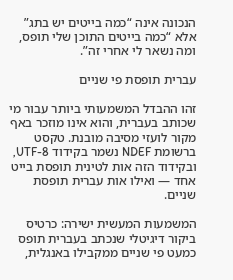הנכונה אינה “כמה בייטים יש בתג” אלא “כמה בייטים התוכן שלי תופס, ומה נשאר לי אחרי זה”.

עברית תופסת פי שניים

זהו ההבדל המשמעותי ביותר עבור מי שכותב בעברית, והוא אינו מוזכר באף מקור לועזי מסיבה מובנת. טקסט ברשומת NDEF נשמר בקידוד UTF-8, ובקידוד הזה אות לטינית תופסת בייט אחד — ואילו אות עברית תופסת שניים.

המשמעות המעשית ישירה: כרטיס ביקור דיגיטלי שנכתב בעברית תופס כמעט פי שניים ממקבילו באנגלית,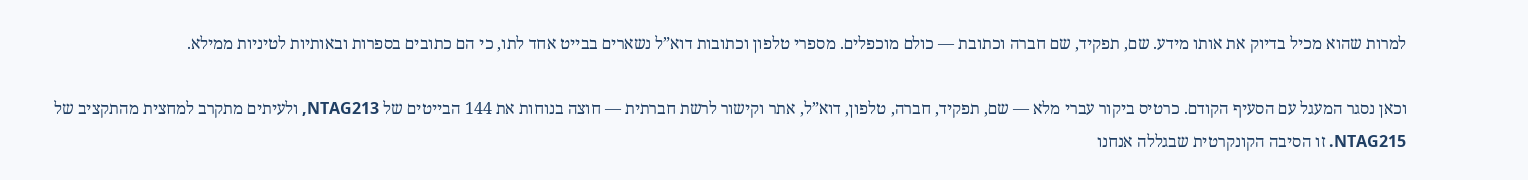למרות שהוא מכיל בדיוק את אותו מידע. שם, תפקיד, שם חברה וכתובת — כולם מוכפלים. מספרי טלפון וכתובות דוא”ל נשארים בבייט אחד לתו, כי הם כתובים בספרות ובאותיות לטיניות ממילא.

וכאן נסגר המעגל עם הסעיף הקודם. כרטיס ביקור עברי מלא — שם, תפקיד, חברה, טלפון, דוא”ל, אתר וקישור לרשת חברתית — חוצה בנוחות את 144 הבייטים של NTAG213, ולעיתים מתקרב למחצית מהתקציב של NTAG215. זו הסיבה הקונקרטית שבגללה אנחנו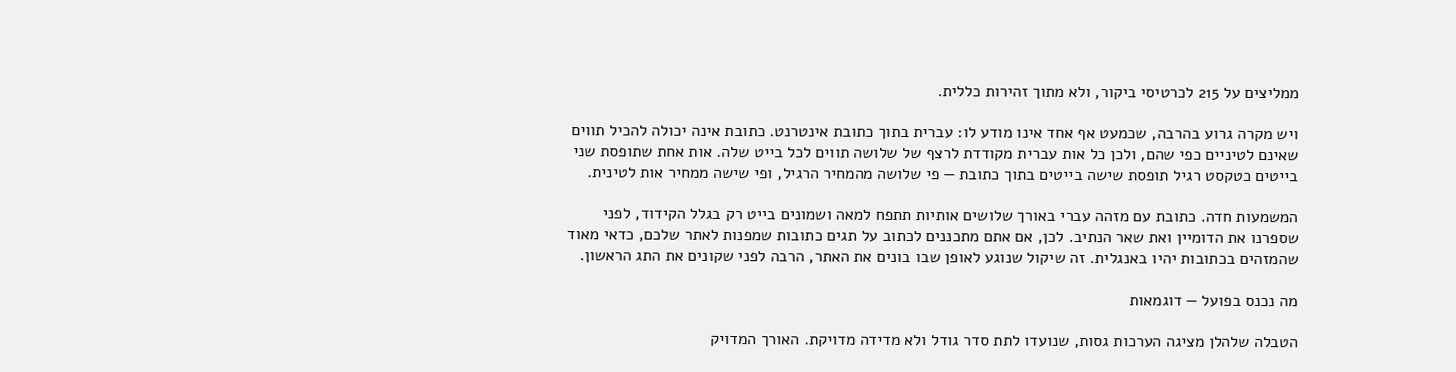ממליצים על 215 לכרטיסי ביקור, ולא מתוך זהירות כללית.

ויש מקרה גרוע בהרבה, שכמעט אף אחד אינו מודע לו: עברית בתוך כתובת אינטרנט. כתובת אינה יכולה להכיל תווים שאינם לטיניים כפי שהם, ולכן כל אות עברית מקודדת לרצף של שלושה תווים לכל בייט שלה. אות אחת שתופסת שני בייטים כטקסט רגיל תופסת שישה בייטים בתוך כתובת — פי שלושה מהמחיר הרגיל, ופי שישה ממחיר אות לטינית.

המשמעות חדה. כתובת עם מזהה עברי באורך שלושים אותיות תתפח למאה ושמונים בייט רק בגלל הקידוד, לפני שספרנו את הדומיין ואת שאר הנתיב. לכן, אם אתם מתכננים לכתוב על תגים כתובות שמפנות לאתר שלכם, כדאי מאוד שהמזהים בכתובות יהיו באנגלית. זה שיקול שנוגע לאופן שבו בונים את האתר, הרבה לפני שקונים את התג הראשון.

מה נכנס בפועל — דוגמאות

הטבלה שלהלן מציגה הערכות גסות, שנועדו לתת סדר גודל ולא מדידה מדויקת. האורך המדויק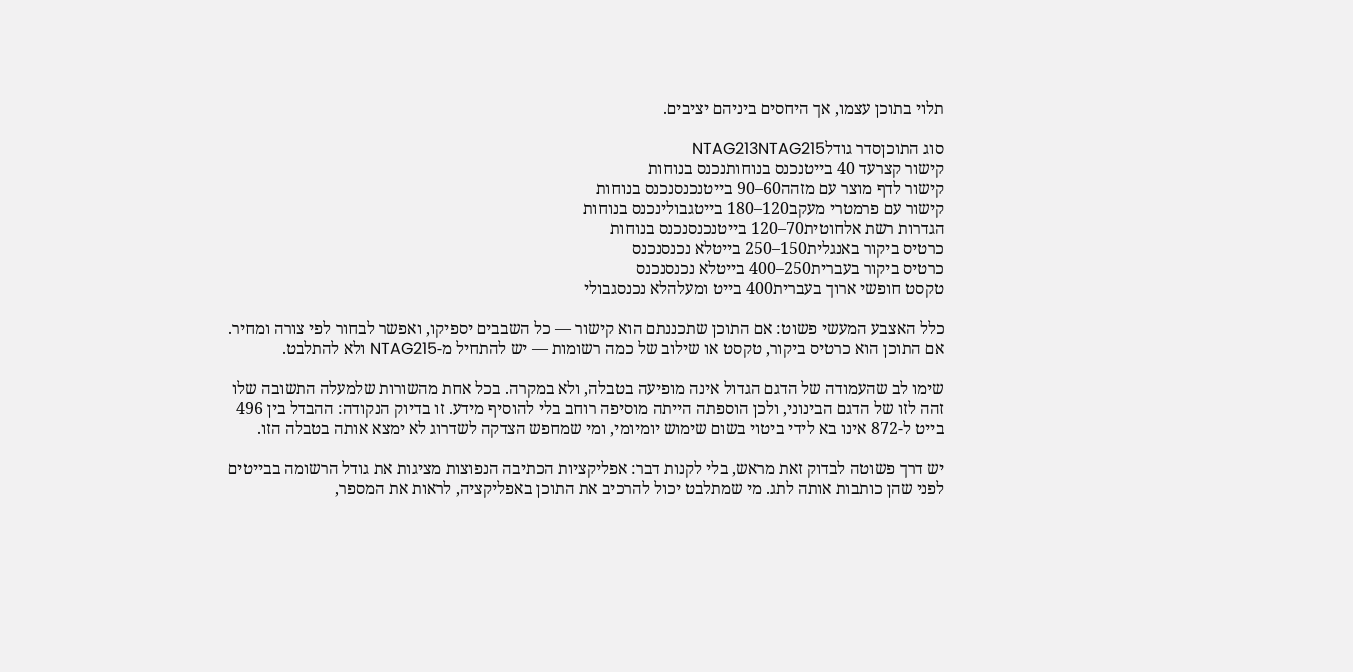תלוי בתוכן עצמו, אך היחסים ביניהם יציבים.

סוג התוכןסדר גודלNTAG213NTAG215
קישור קצרעד 40 בייטנכנס בנוחותנכנס בנוחות
קישור לדף מוצר עם מזהה60–90 בייטנכנסנכנס בנוחות
קישור עם פרמטרי מעקב120–180 בייטגבולינכנס בנוחות
הגדרות רשת אלחוטית70–120 בייטנכנסנכנס בנוחות
כרטיס ביקור באנגלית150–250 בייטלא נכנסנכנס
כרטיס ביקור בעברית250–400 בייטלא נכנסנכנס
טקסט חופשי ארוך בעברית400 בייט ומעלהלא נכנסגבולי

כלל האצבע המעשי פשוט: אם התוכן שתכננתם הוא קישור — כל השבבים יספיקו, ואפשר לבחור לפי צורה ומחיר. אם התוכן הוא כרטיס ביקור, טקסט או שילוב של כמה רשומות — יש להתחיל מ-NTAG215 ולא להתלבט.

שימו לב שהעמודה של הדגם הגדול אינה מופיעה בטבלה, ולא במקרה. בכל אחת מהשורות שלמעלה התשובה שלו זהה לזו של הדגם הבינוני, ולכן הוספתה הייתה מוסיפה רוחב בלי להוסיף מידע. זו בדיוק הנקודה: ההבדל בין 496 בייט ל-872 אינו בא לידי ביטוי בשום שימוש יומיומי, ומי שמחפש הצדקה לשדרוג לא ימצא אותה בטבלה הזו.

יש דרך פשוטה לבדוק זאת מראש, בלי לקנות דבר: אפליקציות הכתיבה הנפוצות מציגות את גודל הרשומה בבייטים לפני שהן כותבות אותה לתג. מי שמתלבט יכול להרכיב את התוכן באפליקציה, לראות את המספר,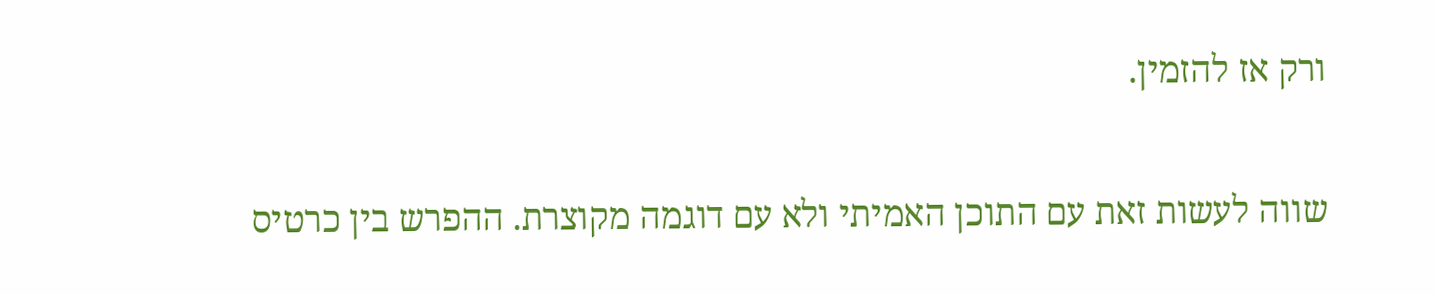ורק אז להזמין.

שווה לעשות זאת עם התוכן האמיתי ולא עם דוגמה מקוצרת. ההפרש בין כרטיס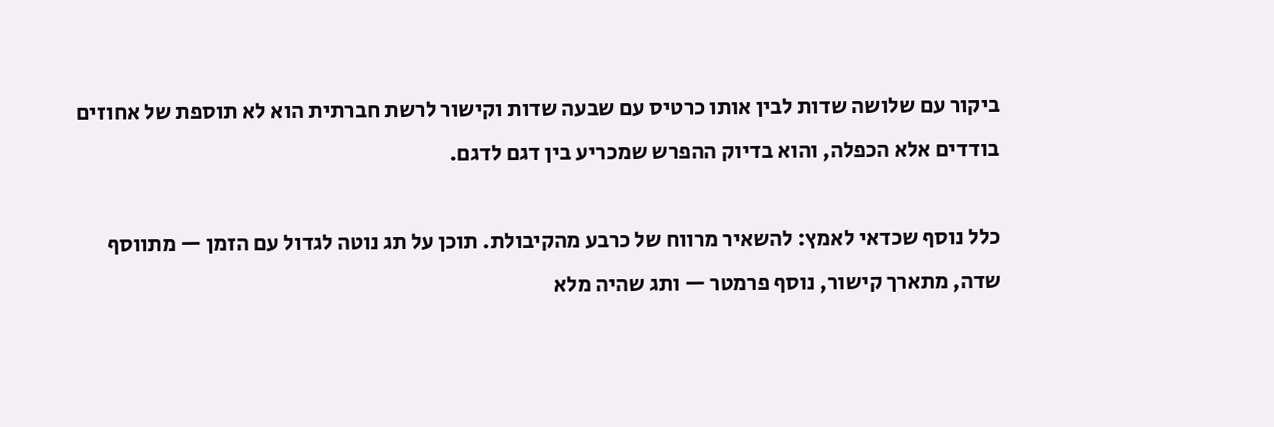ביקור עם שלושה שדות לבין אותו כרטיס עם שבעה שדות וקישור לרשת חברתית הוא לא תוספת של אחוזים בודדים אלא הכפלה, והוא בדיוק ההפרש שמכריע בין דגם לדגם.

כלל נוסף שכדאי לאמץ: להשאיר מרווח של כרבע מהקיבולת. תוכן על תג נוטה לגדול עם הזמן — מתווסף שדה, מתארך קישור, נוסף פרמטר — ותג שהיה מלא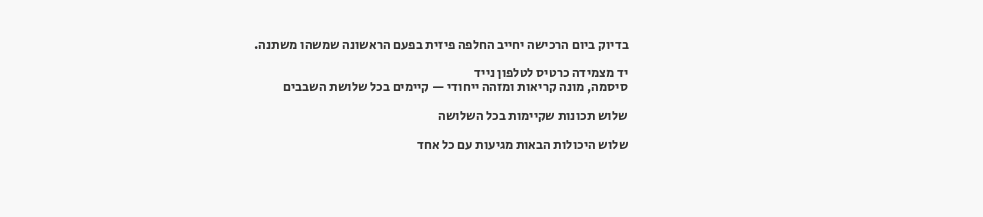בדיוק ביום הרכישה יחייב החלפה פיזית בפעם הראשונה שמשהו משתנה.

יד מצמידה כרטיס לטלפון נייד
סיסמה, מונה קריאות ומזהה ייחודי — קיימים בכל שלושת השבבים

שלוש תכונות שקיימות בכל השלושה

שלוש היכולות הבאות מגיעות עם כל אחד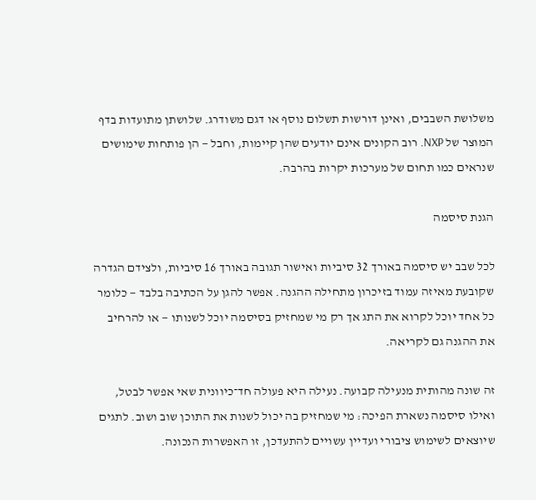משלושת השבבים, ואינן דורשות תשלום נוסף או דגם משודרג. שלושתן מתועדות בדף המוצר של NXP. רוב הקונים אינם יודעים שהן קיימות, וחבל — הן פותחות שימושים שנראים כמו תחום של מערכות יקרות בהרבה.

הגנת סיסמה

לכל שבב יש סיסמה באורך 32 סיביות ואישור תגובה באורך 16 סיביות, ולצידם הגדרה שקובעת מאיזה עמוד בזיכרון מתחילה ההגנה. אפשר להגן על הכתיבה בלבד — כלומר כל אחד יוכל לקרוא את התג אך רק מי שמחזיק בסיסמה יוכל לשנותו — או להרחיב את ההגנה גם לקריאה.

זה שונה מהותית מנעילה קבועה. נעילה היא פעולה חד־כיוונית שאי אפשר לבטל, ואילו סיסמה נשארת הפיכה: מי שמחזיק בה יכול לשנות את התוכן שוב ושוב. לתגים שיוצאים לשימוש ציבורי ועדיין עשויים להתעדכן, זו האפשרות הנכונה.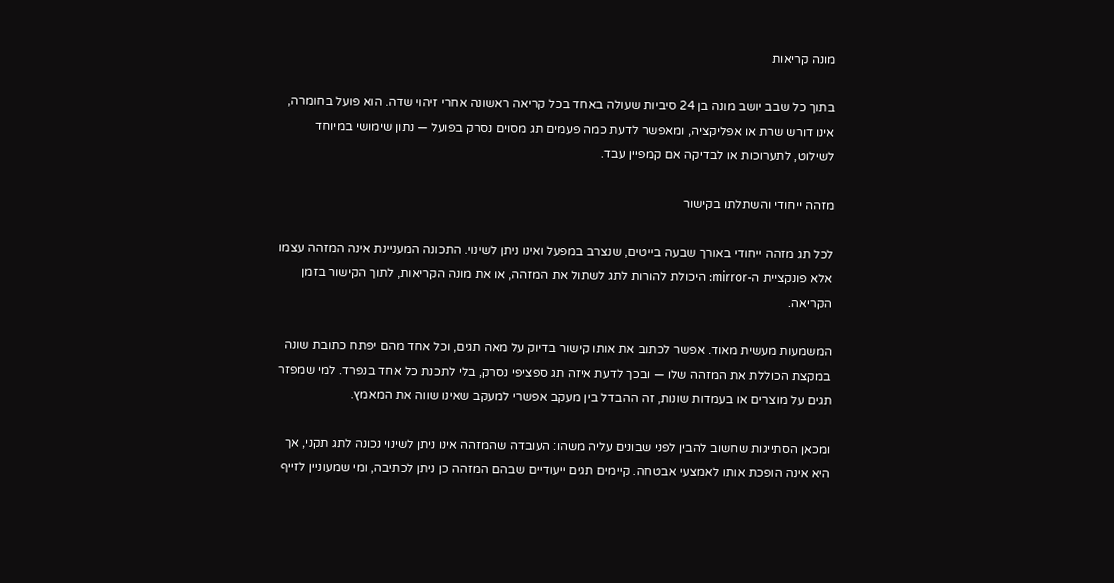מונה קריאות

בתוך כל שבב יושב מונה בן 24 סיביות שעולה באחד בכל קריאה ראשונה אחרי זיהוי שדה. הוא פועל בחומרה, אינו דורש שרת או אפליקציה, ומאפשר לדעת כמה פעמים תג מסוים נסרק בפועל — נתון שימושי במיוחד לשילוט, לתערוכות או לבדיקה אם קמפיין עבד.

מזהה ייחודי והשתלתו בקישור

לכל תג מזהה ייחודי באורך שבעה בייטים, שנצרב במפעל ואינו ניתן לשינוי. התכונה המעניינת אינה המזהה עצמו אלא פונקציית ה-mirror: היכולת להורות לתג לשתול את המזהה, או את מונה הקריאות, לתוך הקישור בזמן הקריאה.

המשמעות מעשית מאוד. אפשר לכתוב את אותו קישור בדיוק על מאה תגים, וכל אחד מהם יפתח כתובת שונה במקצת הכוללת את המזהה שלו — ובכך לדעת איזה תג ספציפי נסרק, בלי לתכנת כל אחד בנפרד. למי שמפזר תגים על מוצרים או בעמדות שונות, זה ההבדל בין מעקב אפשרי למעקב שאינו שווה את המאמץ.

ומכאן הסתייגות שחשוב להבין לפני שבונים עליה משהו: העובדה שהמזהה אינו ניתן לשינוי נכונה לתג תקני, אך היא אינה הופכת אותו לאמצעי אבטחה. קיימים תגים ייעודיים שבהם המזהה כן ניתן לכתיבה, ומי שמעוניין לזייף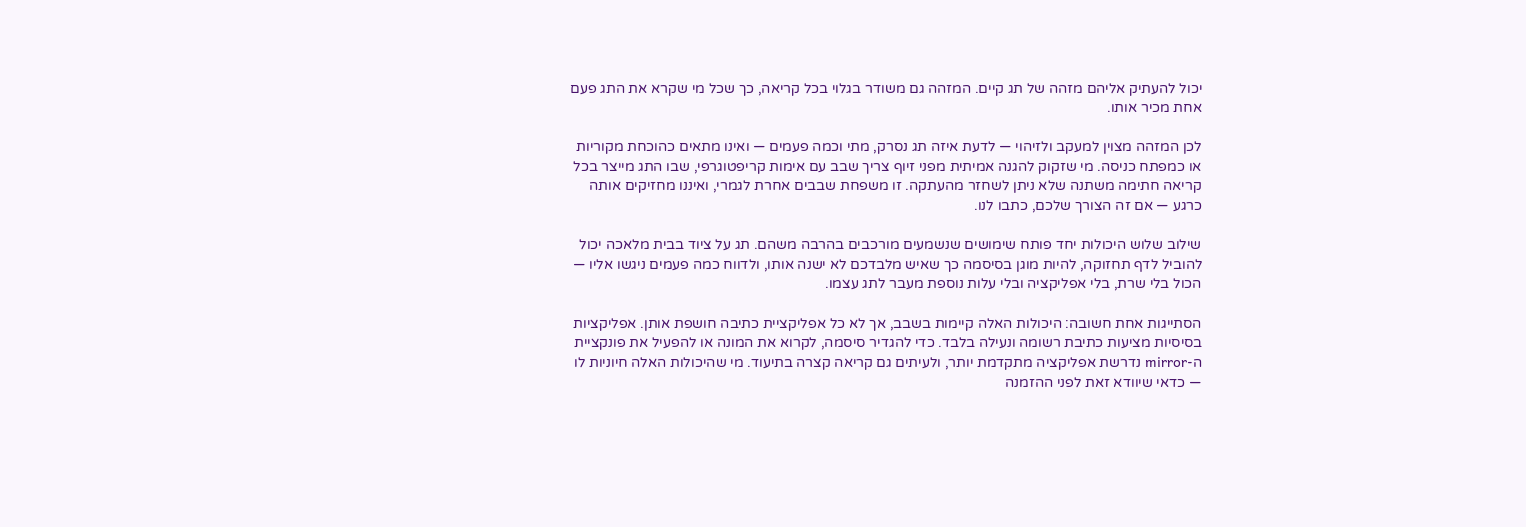יכול להעתיק אליהם מזהה של תג קיים. המזהה גם משודר בגלוי בכל קריאה, כך שכל מי שקרא את התג פעם אחת מכיר אותו.

לכן המזהה מצוין למעקב ולזיהוי — לדעת איזה תג נסרק, מתי וכמה פעמים — ואינו מתאים כהוכחת מקוריות או כמפתח כניסה. מי שזקוק להגנה אמיתית מפני זיוף צריך שבב עם אימות קריפטוגרפי, שבו התג מייצר בכל קריאה חתימה משתנה שלא ניתן לשחזר מהעתקה. זו משפחת שבבים אחרת לגמרי, ואיננו מחזיקים אותה כרגע — אם זה הצורך שלכם, כתבו לנו.

שילוב שלוש היכולות יחד פותח שימושים שנשמעים מורכבים בהרבה משהם. תג על ציוד בבית מלאכה יכול להוביל לדף תחזוקה, להיות מוגן בסיסמה כך שאיש מלבדכם לא ישנה אותו, ולדווח כמה פעמים ניגשו אליו — הכול בלי שרת, בלי אפליקציה ובלי עלות נוספת מעבר לתג עצמו.

הסתייגות אחת חשובה: היכולות האלה קיימות בשבב, אך לא כל אפליקציית כתיבה חושפת אותן. אפליקציות בסיסיות מציעות כתיבת רשומה ונעילה בלבד. כדי להגדיר סיסמה, לקרוא את המונה או להפעיל את פונקציית ה-mirror נדרשת אפליקציה מתקדמת יותר, ולעיתים גם קריאה קצרה בתיעוד. מי שהיכולות האלה חיוניות לו — כדאי שיוודא זאת לפני ההזמנה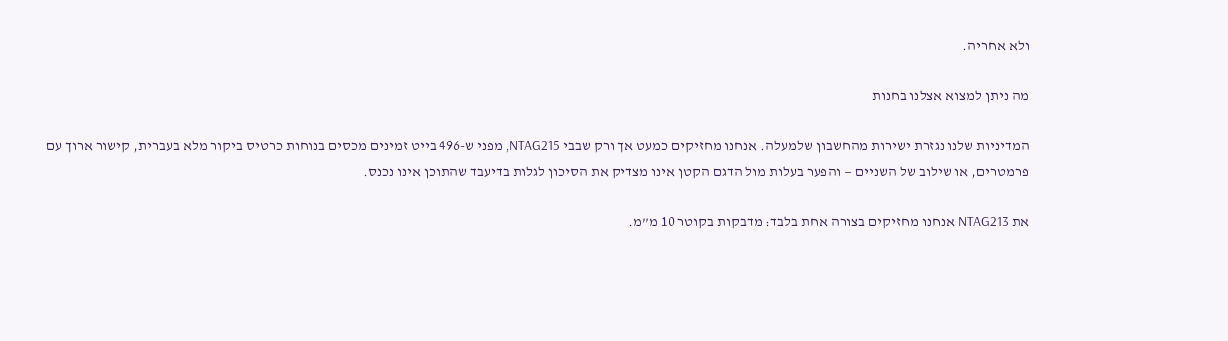ולא אחריה.

מה ניתן למצוא אצלנו בחנות

המדיניות שלנו נגזרת ישירות מהחשבון שלמעלה. אנחנו מחזיקים כמעט אך ורק שבבי NTAG215, מפני ש-496 בייט זמינים מכסים בנוחות כרטיס ביקור מלא בעברית, קישור ארוך עם פרמטרים, או שילוב של השניים — והפער בעלות מול הדגם הקטן אינו מצדיק את הסיכון לגלות בדיעבד שהתוכן אינו נכנס.

את NTAG213 אנחנו מחזיקים בצורה אחת בלבד: מדבקות בקוטר 10 מ”מ.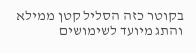בקוטר כזה הסליל קטן ממילא והתג מיועד לשימושים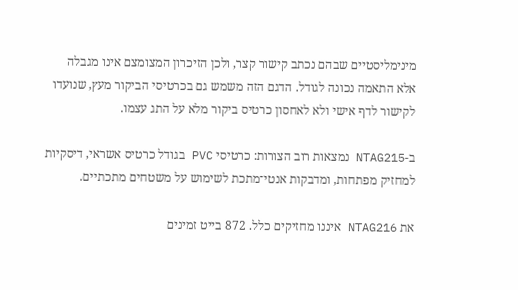מינימליסטיים שבהם נכתב קישור קצר, ולכן הזיכרון המצומצם אינו מגבלה אלא התאמה נכונה לגודל. הדגם הזה משמש גם בכרטיסי הביקור מעץ, שנועדו לקישור לדף אישי ולא לאחסון כרטיס ביקור מלא על התג עצמו.

ב-NTAG215 נמצאות רוב הצורות: כרטיסי PVC בגודל כרטיס אשראי, דיסקיות למחזיק מפתחות, ומדבקות אנטי־מתכת לשימוש על משטחים מתכתיים.

את NTAG216 איננו מחזיקים כלל. 872 בייט זמינים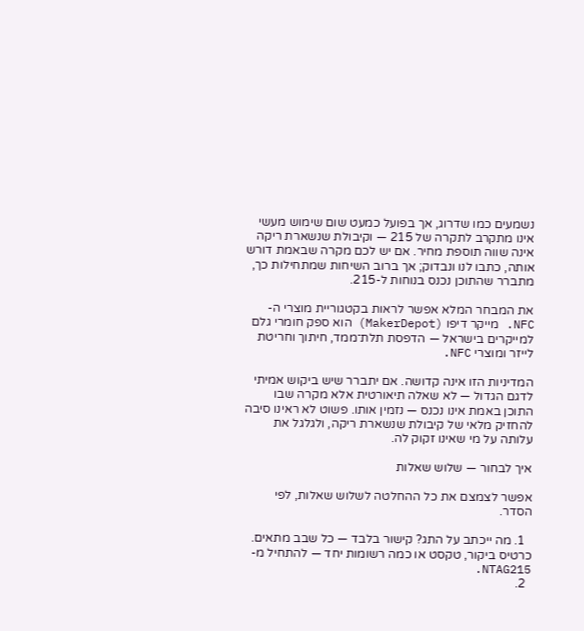נשמעים כמו שדרוג, אך בפועל כמעט שום שימוש מעשי אינו מתקרב לתקרה של 215 — וקיבולת שנשארת ריקה אינה שווה תוספת מחיר. אם יש לכם מקרה שבאמת דורש אותה, כתבו לנו ונבדוק; אך ברוב השיחות שמתחילות כך, מתברר שהתוכן נכנס בנוחות ל-215.

את המבחר המלא אפשר לראות בקטגוריית מוצרי ה-NFC. מייקר דיפו (MakerDepot) הוא ספק חומרי גלם למייקרים בישראל — הדפסת תלת־ממד, חיתוך וחריטת לייזר ומוצרי NFC.

המדיניות הזו אינה קדושה. אם יתברר שיש ביקוש אמיתי לדגם הגדול — לא שאלה תיאורטית אלא מקרה שבו התוכן באמת אינו נכנס — נזמין אותו. פשוט לא ראינו סיבה להחזיק מלאי של קיבולת שנשארת ריקה, ולגלגל את עלותה על מי שאינו זקוק לה.

איך לבחור — שלוש שאלות

אפשר לצמצם את כל ההחלטה לשלוש שאלות, לפי הסדר.

  1. מה ייכתב על התג? קישור בלבד — כל שבב מתאים. כרטיס ביקור, טקסט או כמה רשומות יחד — להתחיל מ-NTAG215.
  2.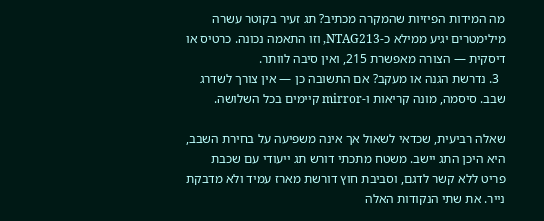מה המידות הפיזיות שהמקרה מכתיב? תג זעיר בקוטר עשרה מילימטרים יגיע ממילא כ-NTAG213, וזו התאמה נכונה. כרטיס או דיסקית — הצורה מאפשרת 215, ואין סיבה לוותר.
  3. נדרשת הגנה או מעקב? אם התשובה כן — אין צורך לשדרג שבב. סיסמה, מונה קריאות ו-mirror קיימים בכל השלושה.

שאלה רביעית, שכדאי לשאול אך אינה משפיעה על בחירת השבב, היא היכן התג יישב. משטח מתכתי דורש תג ייעודי עם שכבת פריט ללא קשר לדגם, וסביבת חוץ דורשת מארז עמיד ולא מדבקת נייר. את שתי הנקודות האלה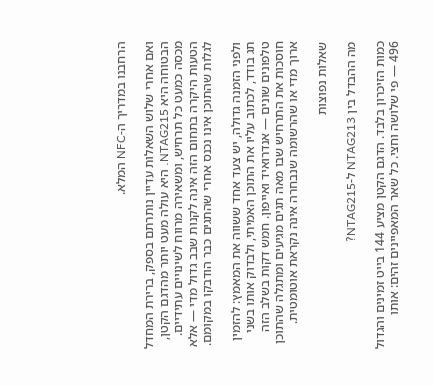הרחבנו במדריך ה-NFC המלא.

ואם אחרי שלוש השאלות עדיין נותרתם בספק, ברירת המחדל הבטוחה היא NTAG215. היא עולה מעט יותר מהדגם הקטן, מכסה כמעט כל תרחיש, ומשאירה מרווח לשינויים עתידיים. הטעות היקרה בתחום הזה אינה לקנות שבב גדול מדי — אלא לגלות שהתוכן אינו נכנס אחרי שהתגים כבר הודבקו במקומם.

ולפני הזמנה גדולה, יש צעד אחד ששווה את המאמץ: להזמין תג בודד, לכתוב עליו את התוכן האמיתי, ולבדוק אותו בשני טלפונים שונים — אנדרואיד ואייפון. חמש דקות בשלב הזה חוסכות את התרחיש שבו מאה תגים מגיעים ומתגלה שהתוכן ארוך מדי או שהרשומה שנבחרה אינה נקראת אוטומטית.

שאלות נפוצות

מה ההבדל בין NTAG213 ל-NTAG215?

כמות הזיכרון בלבד. הדגם הקטן מציע 144 בייט זמינים והגדול 496 — פי שלושה וחצי. כל שאר המאפיינים זהים: אותו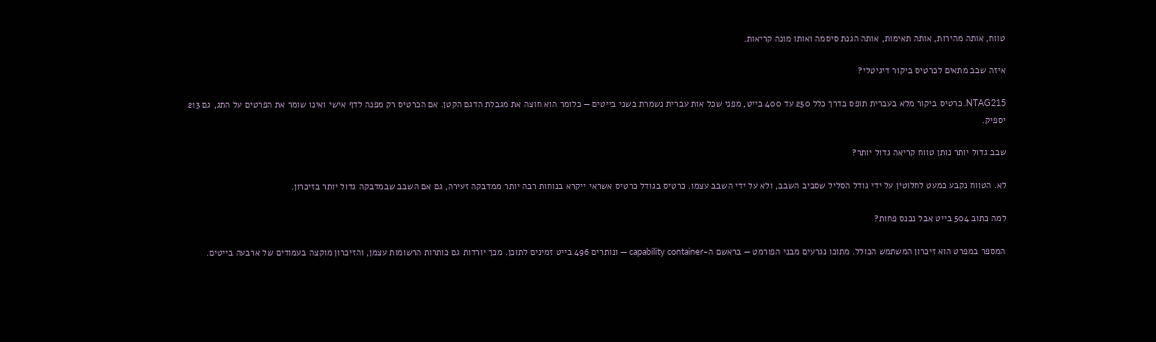טווח, אותה מהירות, אותה תאימות, אותה הגנת סיסמה ואותו מונה קריאות.

איזה שבב מתאים לכרטיס ביקור דיגיטלי?

NTAG215. כרטיס ביקור מלא בעברית תופס בדרך כלל 250 עד 400 בייט, מפני שכל אות עברית נשמרת בשני בייטים — כלומר הוא חוצה את מגבלת הדגם הקטן. אם הכרטיס רק מפנה לדף אישי ואינו שומר את הפרטים על התג, גם 213 יספיק.

שבב גדול יותר נותן טווח קריאה גדול יותר?

לא. הטווח נקבע כמעט לחלוטין על ידי גודל הסליל שסביב השבב, ולא על ידי השבב עצמו. כרטיס בגודל כרטיס אשראי ייקרא בנוחות רבה יותר ממדבקה זעירה, גם אם השבב שבמדבקה גדול יותר בזיכרון.

למה כתוב 504 בייט אבל נכנס פחות?

המספר במפרט הוא זיכרון המשתמש הכולל. מתוכו נגרעים מבני הפורמט — בראשם ה-capability container — ונותרים 496 בייט זמינים לתוכן. מכך יורדות גם כותרות הרשומות עצמן, והזיכרון מוקצה בעמודים של ארבעה בייטים.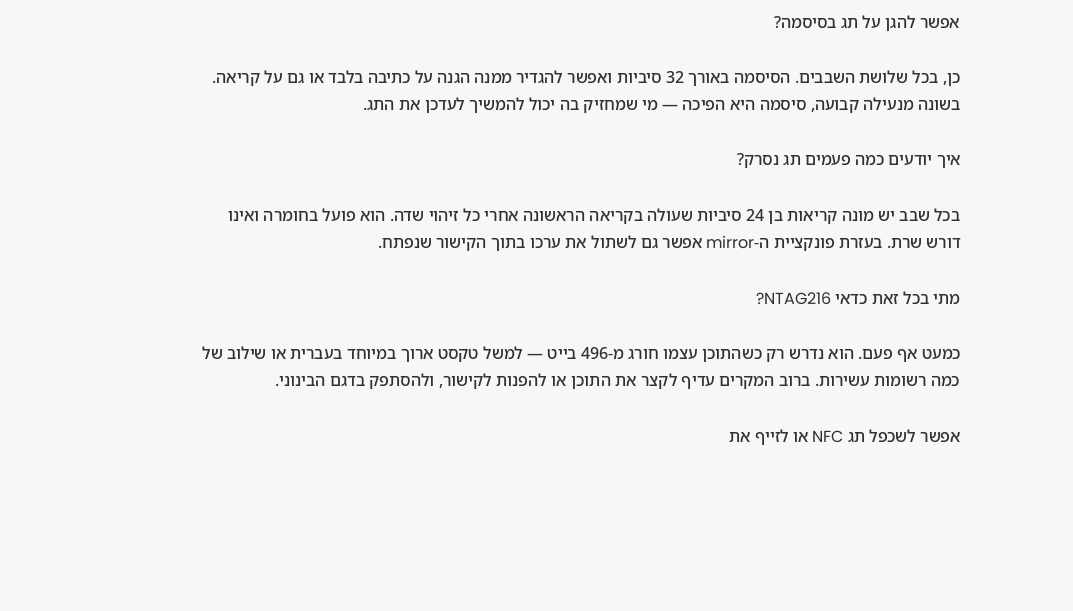אפשר להגן על תג בסיסמה?

כן, בכל שלושת השבבים. הסיסמה באורך 32 סיביות ואפשר להגדיר ממנה הגנה על כתיבה בלבד או גם על קריאה. בשונה מנעילה קבועה, סיסמה היא הפיכה — מי שמחזיק בה יכול להמשיך לעדכן את התג.

איך יודעים כמה פעמים תג נסרק?

בכל שבב יש מונה קריאות בן 24 סיביות שעולה בקריאה הראשונה אחרי כל זיהוי שדה. הוא פועל בחומרה ואינו דורש שרת. בעזרת פונקציית ה-mirror אפשר גם לשתול את ערכו בתוך הקישור שנפתח.

מתי בכל זאת כדאי NTAG216?

כמעט אף פעם. הוא נדרש רק כשהתוכן עצמו חורג מ-496 בייט — למשל טקסט ארוך במיוחד בעברית או שילוב של כמה רשומות עשירות. ברוב המקרים עדיף לקצר את התוכן או להפנות לקישור, ולהסתפק בדגם הבינוני.

אפשר לשכפל תג NFC או לזייף את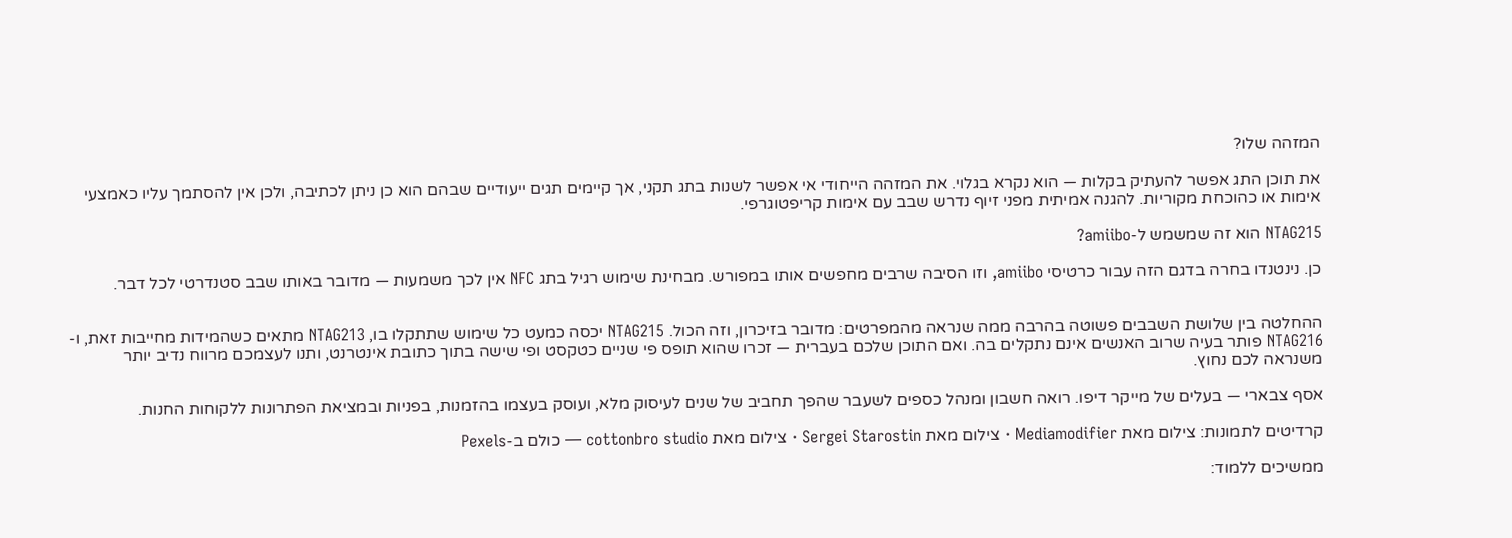המזהה שלו?

את תוכן התג אפשר להעתיק בקלות — הוא נקרא בגלוי. את המזהה הייחודי אי אפשר לשנות בתג תקני, אך קיימים תגים ייעודיים שבהם הוא כן ניתן לכתיבה, ולכן אין להסתמך עליו כאמצעי אימות או כהוכחת מקוריות. להגנה אמיתית מפני זיוף נדרש שבב עם אימות קריפטוגרפי.

NTAG215 הוא זה שמשמש ל-amiibo?

כן. נינטנדו בחרה בדגם הזה עבור כרטיסי amiibo, וזו הסיבה שרבים מחפשים אותו במפורש. מבחינת שימוש רגיל בתג NFC אין לכך משמעות — מדובר באותו שבב סטנדרטי לכל דבר.


ההחלטה בין שלושת השבבים פשוטה בהרבה ממה שנראה מהמפרטים: מדובר בזיכרון, וזה הכול. NTAG215 יכסה כמעט כל שימוש שתתקלו בו, NTAG213 מתאים כשהמידות מחייבות זאת, ו-NTAG216 פותר בעיה שרוב האנשים אינם נתקלים בה. ואם התוכן שלכם בעברית — זכרו שהוא תופס פי שניים כטקסט ופי שישה בתוך כתובת אינטרנט, ותנו לעצמכם מרווח נדיב יותר משנראה לכם נחוץ.

אסף צבארי — בעלים של מייקר דיפו. רואה חשבון ומנהל כספים לשעבר שהפך תחביב של שנים לעיסוק מלא, ועוסק בעצמו בהזמנות, בפניות ובמציאת הפתרונות ללקוחות החנות.

קרדיטים לתמונות: צילום מאת Mediamodifier · צילום מאת Sergei Starostin · צילום מאת cottonbro studio — כולם ב-Pexels

ממשיכים ללמוד: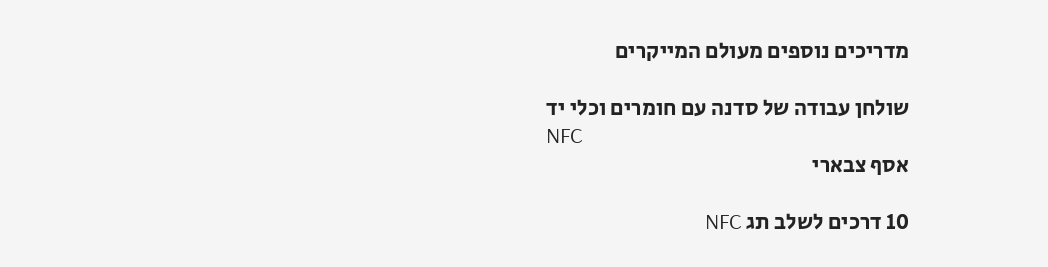מדריכים נוספים מעולם המייקרים

שולחן עבודה של סדנה עם חומרים וכלי יד
NFC
אסף צבארי

10 דרכים לשלב תג NFC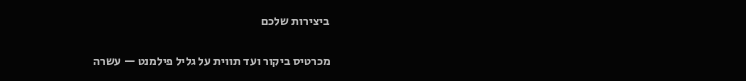ביצירות שלכם

מכרטיס ביקור ועד תווית על גליל פילמנט — עשרה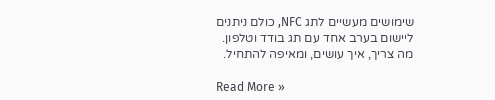שימושים מעשיים לתג NFC, כולם ניתנים ליישום בערב אחד עם תג בודד וטלפון. מה צריך, איך עושים, ומאיפה להתחיל.

Read More »